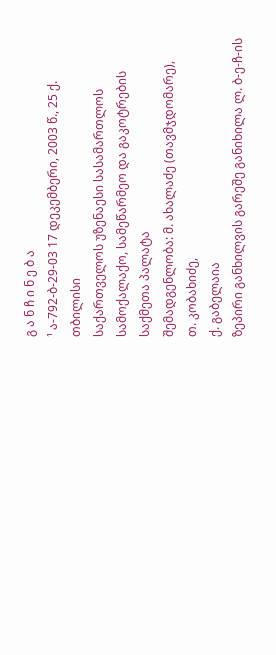გ ა ნ ჩ ი ნ ე ბ ა
¹ ა-792-ბ-29-03 17 დეკემბერი, 2003 წ., 25 ქ. თბილისი
საქართველოს უზენაესი სასამართლოს სამოქალაქო, სამეწარმეო და გაკოტრების საქმეთა პალატა
შემადგენლობა: მ. ახალაძე (თავმჯდომარე),
თ. კობახიძე,
ქ. გაბელაია
ზეპირი განხილვის გარეშე განიხილა ლ. ბ-ე-ჩ-ის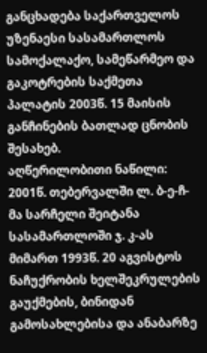განცხადება საქართველოს უზენაესი სასამართლოს სამოქალაქო, სამეწარმეო და გაკოტრების საქმეთა პალატის 2003წ. 15 მაისის განჩინების ბათლად ცნობის შესახებ.
აღწერილობითი ნაწილი:
2001წ. თებერვალში ლ. ბ-ე-ჩ-მა სარჩელი შეიტანა სასამართლოში ჯ. კ-ას მიმართ 1993წ. 20 აგვისტოს ნაჩუქრობის ხელშეკრულების გაუქმების, ბინიდან გამოსახლებისა და ანაბარზე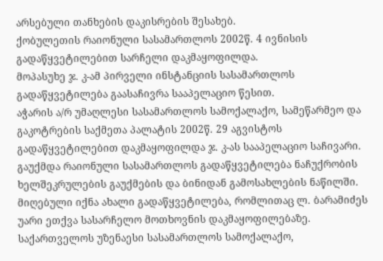არსებული თანხების დაკისრების შესახებ.
ქობულეთის რაიონული სასამართლოს 2002წ. 4 ივნისის გადაწყვეტილებით სარჩელი დაკმაყოფილდა.
მოპასუხე ჯ. კ-ამ პირველი ინსტანციის სასამართლოს გადაწყვეტილება გაასაჩივრა სააპელაციო წესით.
აჭარის ა/რ უმაღლესი სასამართლოს სამოქალაქო, სამეწარმეო და გაკოტრების საქმეთა პალატის 2002წ. 29 აგვისტოს გადაწყვეტილებით დაკმაყოფილდა ჯ. კ-ას სააპელაციო საჩივარი. გაუქმდა რაიონული სასამართლოს გადაწყვეტილება ნაჩუქრობის ხელშეკრულების გაუქმების და ბინიდან გამოსახლების ნაწილში. მიღებული იქნა ახალი გადაწყვეტილება, რომლითაც ლ. ბარამიძეს უარი ეთქვა სასარჩელო მოთხოვნის დაკმაყოფილებაზე.
საქართველოს უზენაესი სასამართლოს სამოქალაქო,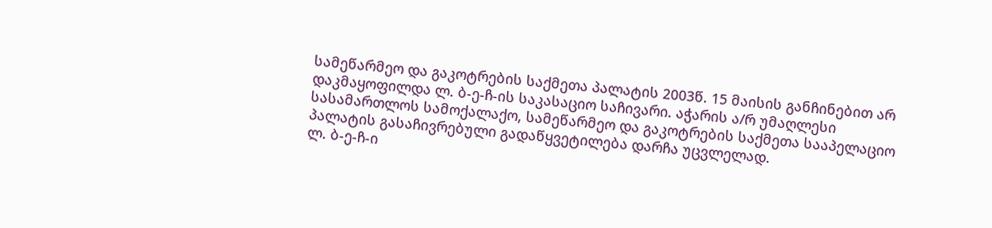სამეწარმეო და გაკოტრების საქმეთა პალატის 2003წ. 15 მაისის განჩინებით არ დაკმაყოფილდა ლ. ბ-ე-ჩ-ის საკასაციო საჩივარი. აჭარის ა/რ უმაღლესი სასამართლოს სამოქალაქო, სამეწარმეო და გაკოტრების საქმეთა სააპელაციო პალატის გასაჩივრებული გადაწყვეტილება დარჩა უცვლელად.
ლ. ბ-ე-ჩ-ი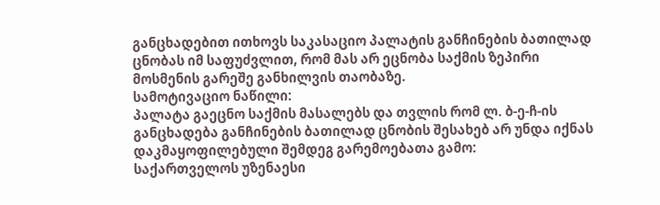განცხადებით ითხოვს საკასაციო პალატის განჩინების ბათილად ცნობას იმ საფუძვლით, რომ მას არ ეცნობა საქმის ზეპირი მოსმენის გარეშე განხილვის თაობაზე.
სამოტივაციო ნაწილი:
პალატა გაეცნო საქმის მასალებს და თვლის რომ ლ. ბ-ე-ჩ-ის განცხადება განჩინების ბათილად ცნობის შესახებ არ უნდა იქნას დაკმაყოფილებული შემდეგ გარემოებათა გამო:
საქართველოს უზენაესი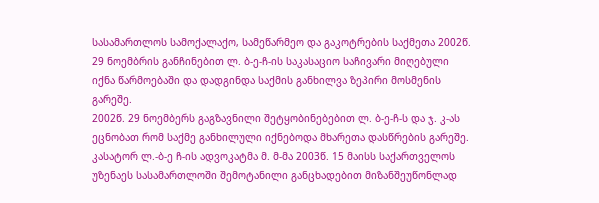სასამართლოს სამოქალაქო, სამეწარმეო და გაკოტრების საქმეთა 2002წ. 29 ნოემბრის განჩინებით ლ. ბ-ე-ჩ-ის საკასაციო საჩივარი მიღებული იქნა წარმოებაში და დადგინდა საქმის განხილვა ზეპირი მოსმენის გარეშე.
2002წ. 29 ნოემბერს გაგზავნილი შეტყობინებებით ლ. ბ-ე-ჩ-ს და ჯ. კ-ას ეცნობათ რომ საქმე განხილული იქნებოდა მხარეთა დასწრების გარეშე.
კასატორ ლ.-ბ-ე ჩ-ის ადვოკატმა მ. მ-მა 2003წ. 15 მაისს საქართველოს უზენაეს სასამართლოში შემოტანილი განცხადებით მიზანშეუწონლად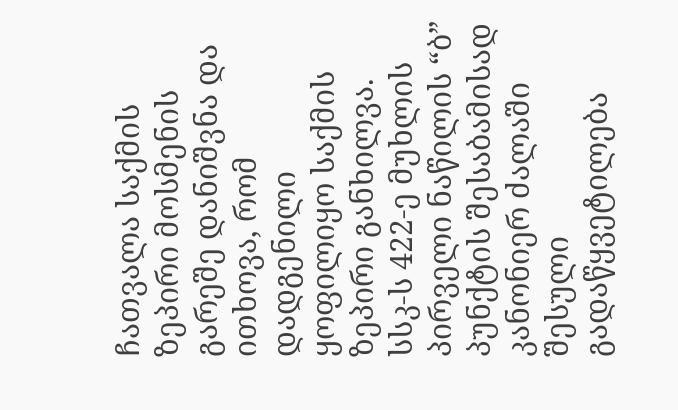ჩათვალა საქმის ზეპირი მოსმენის გარეშე დანიშვნა და ითხოვა, რომ დადგენილი ყოფილიყო საქმის ზეპირი განხილვა.
სსკ-ს 422-ე მუხლის პირველი ნაწილის “ბ” პუნქტის შესაბამისად კანონიერ ძალაში შესული გადაწყვეტილება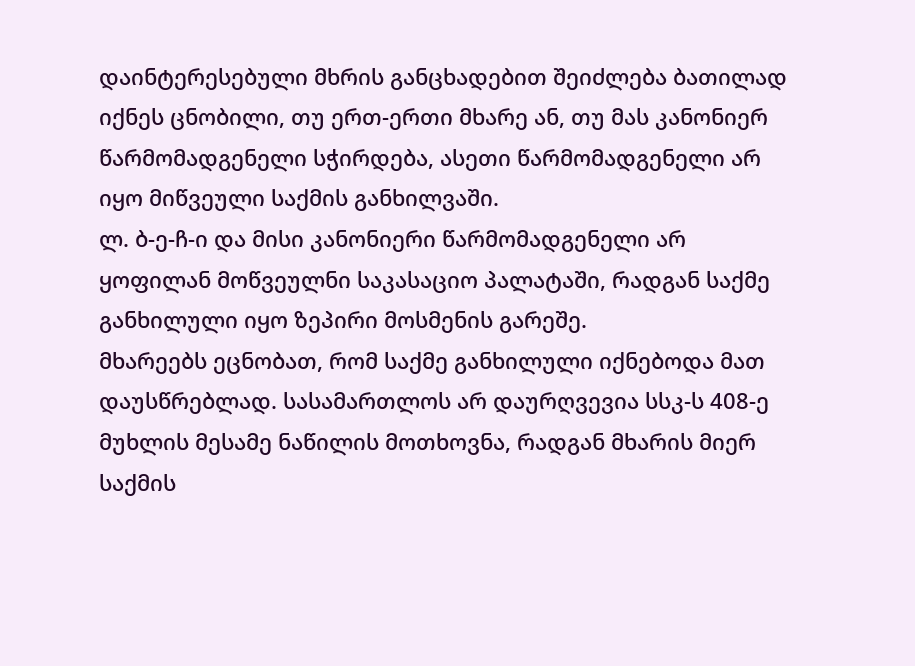დაინტერესებული მხრის განცხადებით შეიძლება ბათილად იქნეს ცნობილი, თუ ერთ-ერთი მხარე ან, თუ მას კანონიერ წარმომადგენელი სჭირდება, ასეთი წარმომადგენელი არ იყო მიწვეული საქმის განხილვაში.
ლ. ბ-ე-ჩ-ი და მისი კანონიერი წარმომადგენელი არ ყოფილან მოწვეულნი საკასაციო პალატაში, რადგან საქმე განხილული იყო ზეპირი მოსმენის გარეშე.
მხარეებს ეცნობათ, რომ საქმე განხილული იქნებოდა მათ დაუსწრებლად. სასამართლოს არ დაურღვევია სსკ-ს 408-ე მუხლის მესამე ნაწილის მოთხოვნა, რადგან მხარის მიერ საქმის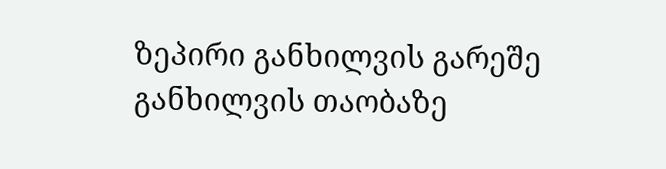ზეპირი განხილვის გარეშე განხილვის თაობაზე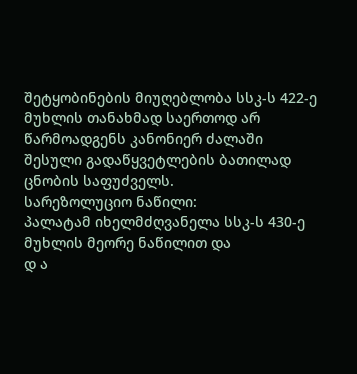შეტყობინების მიუღებლობა სსკ-ს 422-ე მუხლის თანახმად საერთოდ არ წარმოადგენს კანონიერ ძალაში შესული გადაწყვეტლების ბათილად ცნობის საფუძველს.
სარეზოლუციო ნაწილი:
პალატამ იხელმძღვანელა სსკ-ს 430-ე მუხლის მეორე ნაწილით და
დ ა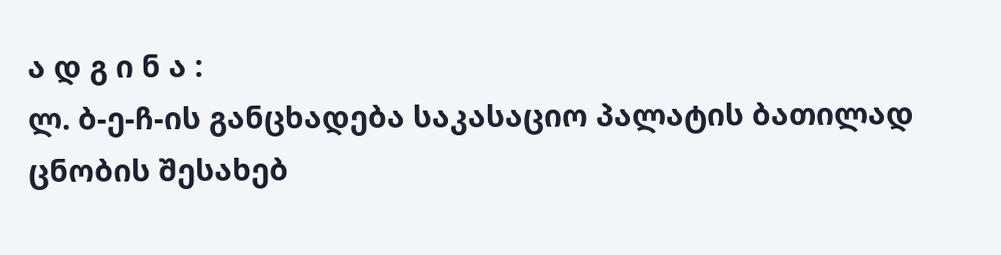ა დ გ ი ნ ა :
ლ. ბ-ე-ჩ-ის განცხადება საკასაციო პალატის ბათილად ცნობის შესახებ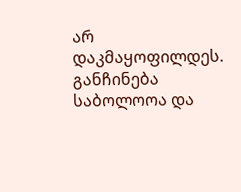არ დაკმაყოფილდეს.
განჩინება საბოლოოა და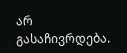არ გასაჩივრდება.